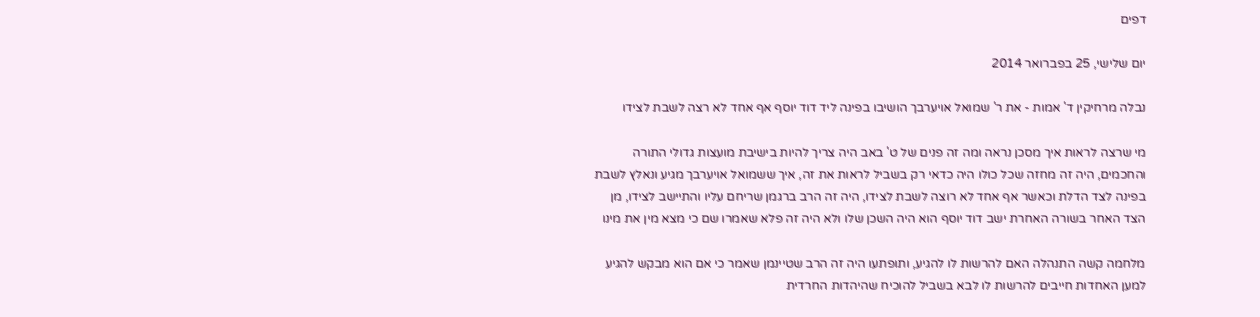דפים

יום שלישי, 25 בפברואר 2014

נבלה מרחיקין ד' אמות - את ר' שמואל אויערבך הושיבו בפינה ליד דוד יוסף אף אחד לא רצה לשבת לצידו

מי שרצה לראות איך מסכן נראה ומה זה פנים של ט' באב היה צריך להיות בישיבת מועצות גדולי התורה והחכמים, היה זה מחזה שכל כולו היה כדאי רק בשביל לראות את זה, איך ששמואל אויערבך מגיע ונאלץ לשבת בפינה לצד הדלת וכאשר אף אחד לא רוצה לשבת לצידו, היה זה הרב ברגמן שריחם עליו והתיישב לצידו, מן הצד האחר בשורה האחרת ישב דוד יוסף הוא היה השכן שלו ולא היה זה פלא שאמרו שם כי מצא מין את מינו

מלחמה קשה התנהלה האם להרשות לו להגיע, ותופתעו היה זה הרב שטיינמן שאמר כי אם הוא מבקש להגיע למען האחדות חייבים להרשות לו לבא בשביל להוכיח שהיהדות החרדית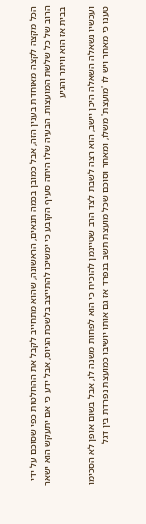הכל מקצה לקצה מאוחדת בענין הזה, אבל כמובן בכמה תנאים, הראשונה, שהוא מתחייב לקבל את ההחלטות כפי שסוכם על ידי הרוב של כל שלשת המועצות. הבעיה שלו היתה סעיף הקובע כי ימשיכו להתייצב בלשכת הגיוס, אבל ידע כי אם יתעקש הוא ישאר בבית אז הוא וויתר והגיע

ועכשיו נשאלה השאלה היכן יישב, הוא רצה לשבת לצד הרב שטיינמן להוכיח כי הוא לפחות משנה לו, אבל בשום אופן לא הסכימו טענו כי מאחר ויש לו 'מועצת' משלו, ומאחר וסוכם שכל מועצת תשב בנפרד אז גם אותו יושיבו כמועצת נפרדת בין דגל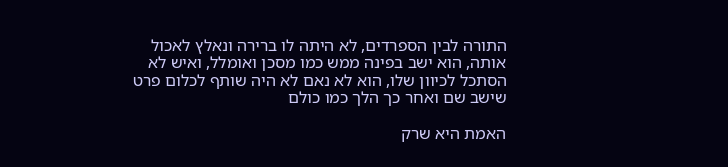התורה לבין הספרדים, לא היתה לו ברירה ונאלץ לאכול אותה, הוא ישב בפינה ממש כמו מסכן ואומלל, ואיש לא הסתכל לכיוון שלו, הוא לא נאם לא היה שותף לכלום פרט שישב שם ואחר כך הלך כמו כולם

האמת היא שרק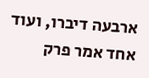ארבעה דיברו, ועוד אחד אמר פרק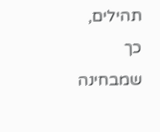תהילים, כך שמבחינה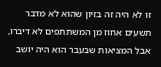זו לא היה זה בזיון שהוא לא מדבר תשעים אחוז מן המשתתפים לא דיברו, אבל המציאות שבעבר הוא היה יושב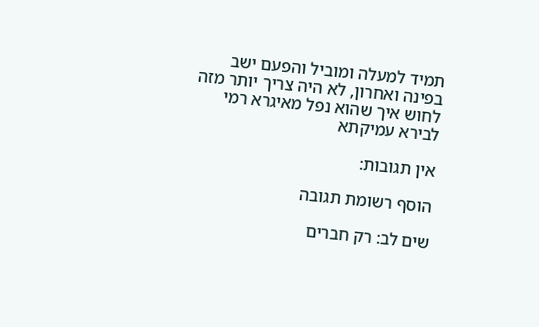תמיד למעלה ומוביל והפעם ישב בפינה ואחרון, לא היה צריך יותר מזה לחוש איך שהוא נפל מאיגרא רמי לבירא עמיקתא

אין תגובות:

הוסף רשומת תגובה

שים לב: רק חברים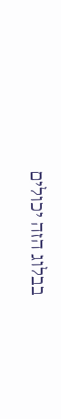בבלוג הזה יכולים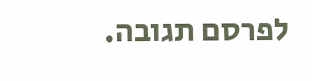לפרסם תגובה.